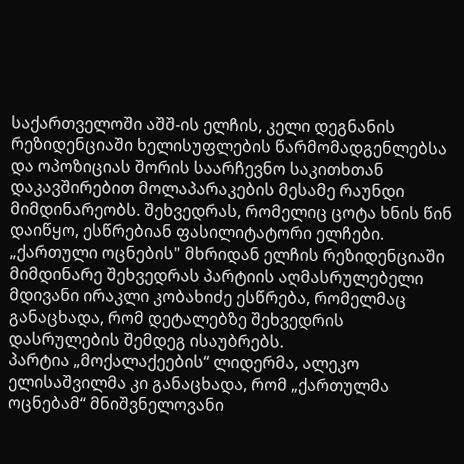საქართველოში აშშ-ის ელჩის, კელი დეგნანის რეზიდენციაში ხელისუფლების წარმომადგენლებსა და ოპოზიციას შორის საარჩევნო საკითხთან დაკავშირებით მოლაპარაკების მესამე რაუნდი მიმდინარეობს. შეხვედრას, რომელიც ცოტა ხნის წინ დაიწყო, ესწრებიან ფასილიტატორი ელჩები. „ქართული ოცნების" მხრიდან ელჩის რეზიდენციაში მიმდინარე შეხვედრას პარტიის აღმასრულებელი მდივანი ირაკლი კობახიძე ესწრება, რომელმაც განაცხადა, რომ დეტალებზე შეხვედრის დასრულების შემდეგ ისაუბრებს.
პარტია „მოქალაქეების“ ლიდერმა, ალეკო ელისაშვილმა კი განაცხადა, რომ „ქართულმა ოცნებამ“ მნიშვნელოვანი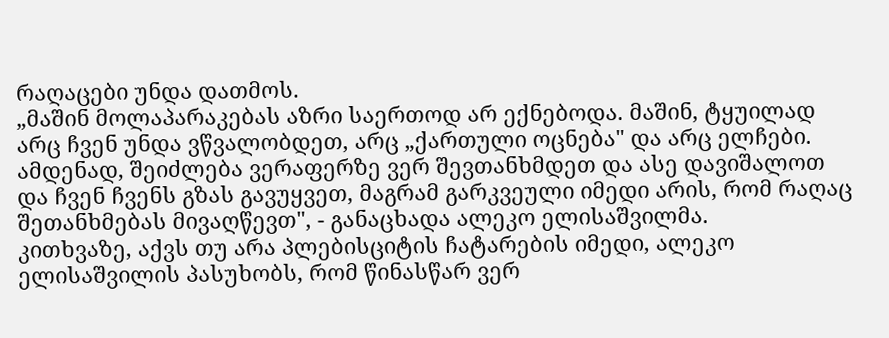რაღაცები უნდა დათმოს.
„მაშინ მოლაპარაკებას აზრი საერთოდ არ ექნებოდა. მაშინ, ტყუილად არც ჩვენ უნდა ვწვალობდეთ, არც „ქართული ოცნება" და არც ელჩები. ამდენად, შეიძლება ვერაფერზე ვერ შევთანხმდეთ და ასე დავიშალოთ და ჩვენ ჩვენს გზას გავუყვეთ, მაგრამ გარკვეული იმედი არის, რომ რაღაც შეთანხმებას მივაღწევთ", - განაცხადა ალეკო ელისაშვილმა.
კითხვაზე, აქვს თუ არა პლებისციტის ჩატარების იმედი, ალეკო ელისაშვილის პასუხობს, რომ წინასწარ ვერ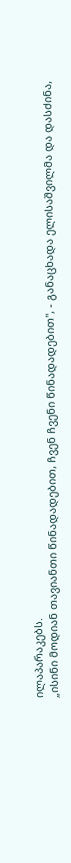ილაპარაკებს.
„ისინი მოდიან თავიანთი წინადადებით, ჩვენ ჩვენი წინადადებით", - განაცხადა ელისაშვილმა და დასძინა,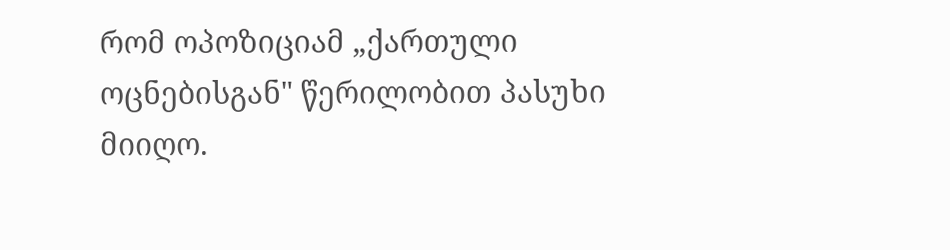რომ ოპოზიციამ „ქართული ოცნებისგან" წერილობით პასუხი მიიღო.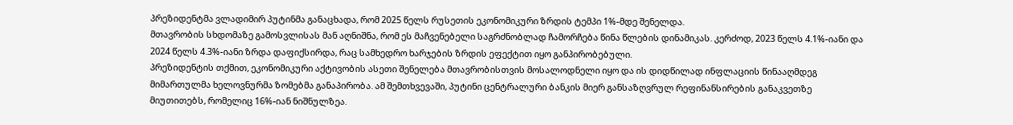პრეზიდენტმა ვლადიმირ პუტინმა განაცხადა, რომ 2025 წელს რუსეთის ეკონომიკური ზრდის ტემპი 1%-მდე შენელდა.
მთავრობის სხდომაზე გამოსვლისას მან აღნიშნა, რომ ეს მაჩვენებელი საგრძნობლად ჩამორჩება წინა წლების დინამიკას. კერძოდ, 2023 წელს 4.1%-იანი და 2024 წელს 4.3%-იანი ზრდა დაფიქსირდა, რაც სამხედრო ხარჯების ზრდის ეფექტით იყო განპირობებული.
პრეზიდენტის თქმით, ეკონომიკური აქტივობის ასეთი შენელება მთავრობისთვის მოსალოდნელი იყო და ის დიდწილად ინფლაციის წინააღმდეგ მიმართულმა ხელოვნურმა ზომებმა განაპირობა. ამ შემთხვევაში, პუტინი ცენტრალური ბანკის მიერ განსაზღვრულ რეფინანსირების განაკვეთზე მიუთითებს, რომელიც 16%-იან ნიშნულზეა.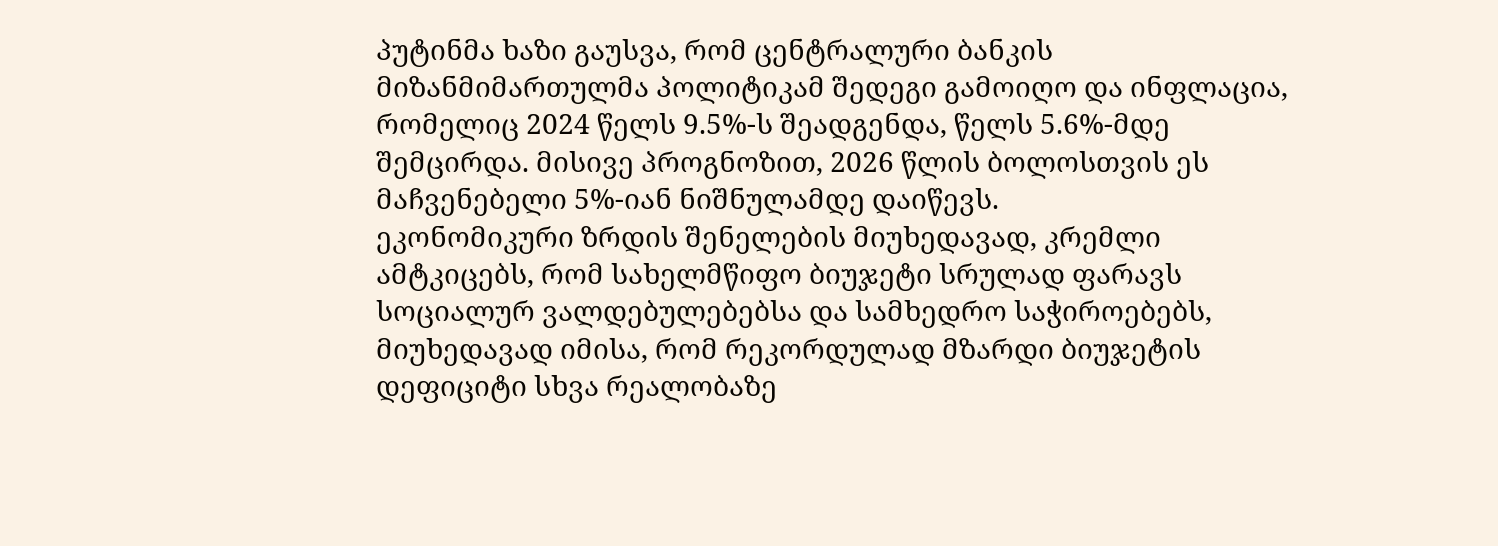პუტინმა ხაზი გაუსვა, რომ ცენტრალური ბანკის მიზანმიმართულმა პოლიტიკამ შედეგი გამოიღო და ინფლაცია, რომელიც 2024 წელს 9.5%-ს შეადგენდა, წელს 5.6%-მდე შემცირდა. მისივე პროგნოზით, 2026 წლის ბოლოსთვის ეს მაჩვენებელი 5%-იან ნიშნულამდე დაიწევს.
ეკონომიკური ზრდის შენელების მიუხედავად, კრემლი ამტკიცებს, რომ სახელმწიფო ბიუჯეტი სრულად ფარავს სოციალურ ვალდებულებებსა და სამხედრო საჭიროებებს, მიუხედავად იმისა, რომ რეკორდულად მზარდი ბიუჯეტის დეფიციტი სხვა რეალობაზე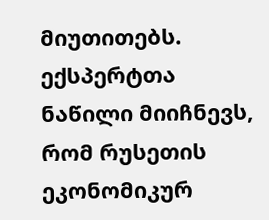მიუთითებს.
ექსპერტთა ნაწილი მიიჩნევს, რომ რუსეთის ეკონომიკურ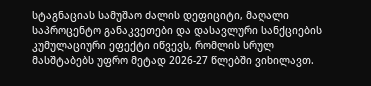სტაგნაციას სამუშაო ძალის დეფიციტი, მაღალი საპროცენტო განაკვეთები და დასავლური სანქციების კუმულაციური ეფექტი იწვევს, რომლის სრულ მასშტაბებს უფრო მეტად 2026-27 წლებში ვიხილავთ.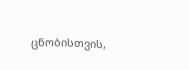ცნობისთვის,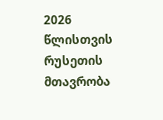2026 წლისთვის რუსეთის მთავრობა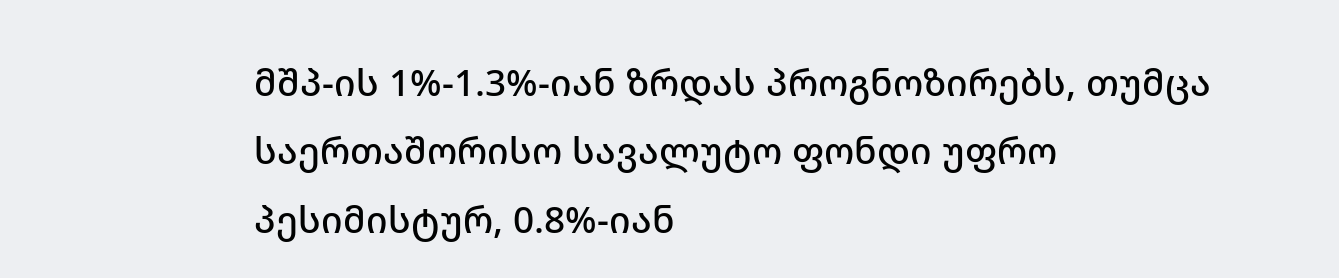მშპ-ის 1%-1.3%-იან ზრდას პროგნოზირებს, თუმცა საერთაშორისო სავალუტო ფონდი უფრო პესიმისტურ, 0.8%-იან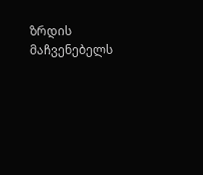ზრდის მაჩვენებელს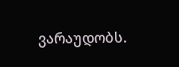ვარაუდობს.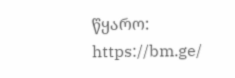წყარო: https://bm.ge/